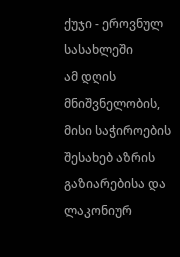ქუჯი - ეროვნულ სასახლეში
ამ დღის მნიშვნელობის, მისი საჭიროების შესახებ აზრის გაზიარებისა და ლაკონიურ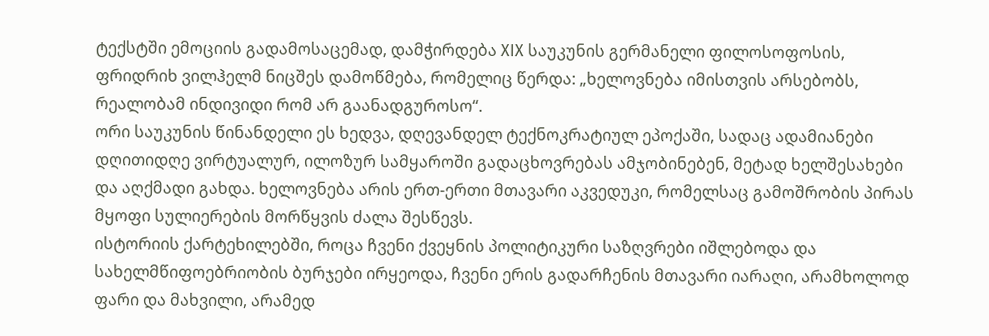ტექსტში ემოციის გადამოსაცემად, დამჭირდება XIX საუკუნის გერმანელი ფილოსოფოსის, ფრიდრიხ ვილჰელმ ნიცშეს დამოწმება, რომელიც წერდა: „ხელოვნება იმისთვის არსებობს, რეალობამ ინდივიდი რომ არ გაანადგუროსო“.
ორი საუკუნის წინანდელი ეს ხედვა, დღევანდელ ტექნოკრატიულ ეპოქაში, სადაც ადამიანები დღითიდღე ვირტუალურ, ილოზურ სამყაროში გადაცხოვრებას ამჯობინებენ, მეტად ხელშესახები და აღქმადი გახდა. ხელოვნება არის ერთ-ერთი მთავარი აკვედუკი, რომელსაც გამოშრობის პირას მყოფი სულიერების მორწყვის ძალა შესწევს.
ისტორიის ქარტეხილებში, როცა ჩვენი ქვეყნის პოლიტიკური საზღვრები იშლებოდა და სახელმწიფოებრიობის ბურჯები ირყეოდა, ჩვენი ერის გადარჩენის მთავარი იარაღი, არამხოლოდ ფარი და მახვილი, არამედ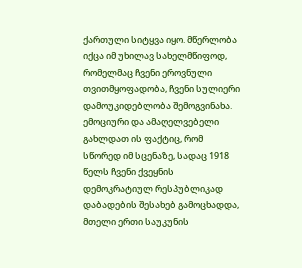ქართული სიტყვა იყო. მწერლობა იქცა იმ უხილავ სახელმწიფოდ, რომელმაც ჩვენი ეროვნული თვითმყოფადობა, ჩვენი სულიერი დამოუკიდებლობა შემოგვინახა. ემოციური და ამაღელვებელი გახლდათ ის ფაქტიც, რომ სწორედ იმ სცენაზე, სადაც 1918 წელს ჩვენი ქვეყნის დემოკრატიულ რესპუბლიკად დაბადების შესახებ გამოცხადდა, მთელი ერთი საუკუნის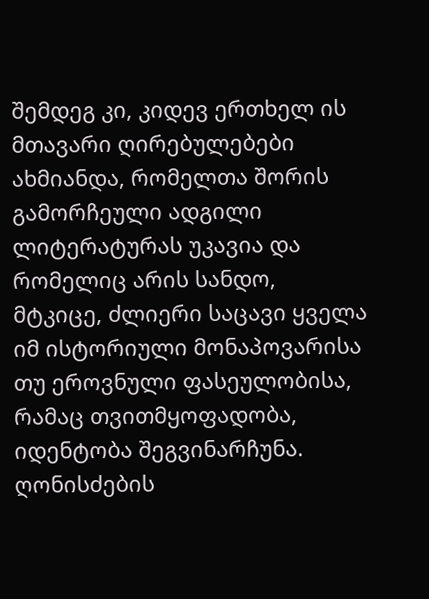შემდეგ კი, კიდევ ერთხელ ის მთავარი ღირებულებები ახმიანდა, რომელთა შორის გამორჩეული ადგილი ლიტერატურას უკავია და რომელიც არის სანდო, მტკიცე, ძლიერი საცავი ყველა იმ ისტორიული მონაპოვარისა თუ ეროვნული ფასეულობისა, რამაც თვითმყოფადობა, იდენტობა შეგვინარჩუნა.
ღონისძების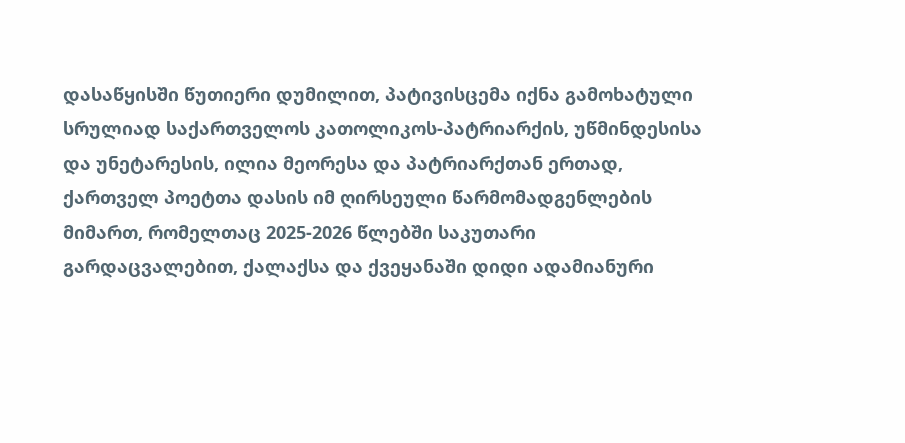დასაწყისში წუთიერი დუმილით, პატივისცემა იქნა გამოხატული სრულიად საქართველოს კათოლიკოს-პატრიარქის, უწმინდესისა და უნეტარესის, ილია მეორესა და პატრიარქთან ერთად, ქართველ პოეტთა დასის იმ ღირსეული წარმომადგენლების მიმართ, რომელთაც 2025-2026 წლებში საკუთარი გარდაცვალებით, ქალაქსა და ქვეყანაში დიდი ადამიანური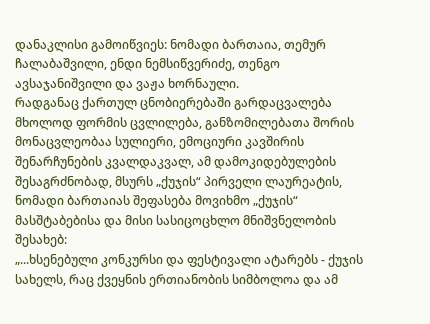დანაკლისი გამოიწვიეს: ნომადი ბართაია, თემურ ჩალაბაშვილი, ენდი ნემსიწვერიძე, თენგო ავსაჯანიშვილი და ვაჟა ხორნაული.
რადგანაც ქართულ ცნობიერებაში გარდაცვალება მხოლოდ ფორმის ცვლილება, განზომილებათა შორის მონაცვლეობაა სულიერი, ემოციური კავშირის შენარჩუნების კვალდაკვალ, ამ დამოკიდებულების შესაგრძნობად, მსურს „ქუჯის“ პირველი ლაურეატის, ნომადი ბართაიას შეფასება მოვიხმო „ქუჯის“ მასშტაბებისა და მისი სასიცოცხლო მნიშვნელობის შესახებ:
„...ხსენებული კონკურსი და ფესტივალი ატარებს - ქუჯის სახელს, რაც ქვეყნის ერთიანობის სიმბოლოა და ამ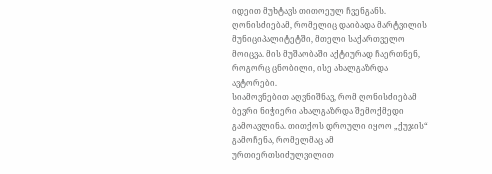იდეით მუხტავს თითოეულ ჩვენგანს. ღონისძიებამ, რომელიც დაიბადა მარტვილის მუნიციპალიტეტში, მთელი საქართველო მოიცვა. მის მუშაობაში აქტიურად ჩაერთნენ, როგორც ცნობილი, ისე ახალგაზრდა ავტორები.
სიამოვნებით აღვნიშნავ, რომ ღონისძიებამ ბევრი ნიჭიერი ახალგაზრდა შემოქმედი გამოავლინა. თითქოს დროული იყოო „ქუჯის“ გამოჩენა, რომელმაც ამ ურთიერთსიძულვილით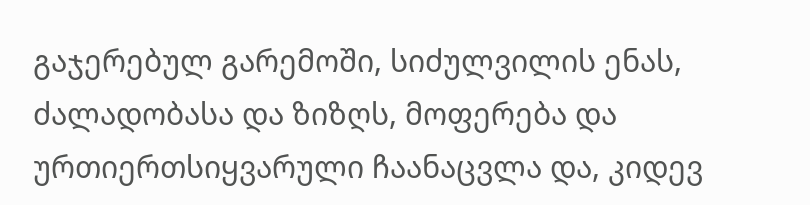გაჯერებულ გარემოში, სიძულვილის ენას, ძალადობასა და ზიზღს, მოფერება და ურთიერთსიყვარული ჩაანაცვლა და, კიდევ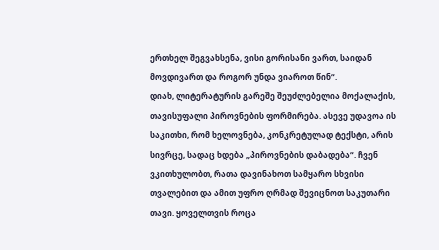ერთხელ შეგვახსენა, ვისი გორისანი ვართ, საიდან მოვდივართ და როგორ უნდა ვიაროთ წინ“.
დიახ, ლიტერატურის გარეშე შეუძლებელია მოქალაქის, თავისუფალი პიროვნების ფორმირება. ასევე უდავოა ის საკითხი, რომ ხელოვნება, კონკრეტულად ტექსტი, არის სივრცე, სადაც ხდება „პიროვნების დაბადება“. ჩვენ ვკითხულობთ, რათა დავინახოთ სამყარო სხვისი თვალებით და ამით უფრო ღრმად შევიცნოთ საკუთარი თავი. ყოველთვის როცა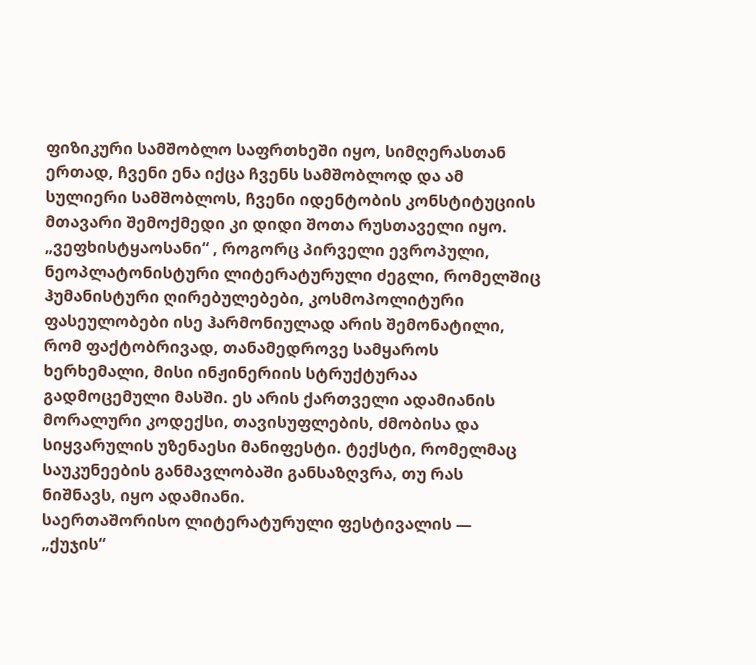ფიზიკური სამშობლო საფრთხეში იყო, სიმღერასთან ერთად, ჩვენი ენა იქცა ჩვენს სამშობლოდ და ამ სულიერი სამშობლოს, ჩვენი იდენტობის კონსტიტუციის მთავარი შემოქმედი კი დიდი შოთა რუსთაველი იყო.
„ვეფხისტყაოსანი“ , როგორც პირველი ევროპული, ნეოპლატონისტური ლიტერატურული ძეგლი, რომელშიც ჰუმანისტური ღირებულებები, კოსმოპოლიტური ფასეულობები ისე ჰარმონიულად არის შემონატილი, რომ ფაქტობრივად, თანამედროვე სამყაროს ხერხემალი, მისი ინჟინერიის სტრუქტურაა გადმოცემული მასში. ეს არის ქართველი ადამიანის მორალური კოდექსი, თავისუფლების, ძმობისა და სიყვარულის უზენაესი მანიფესტი. ტექსტი, რომელმაც საუკუნეების განმავლობაში განსაზღვრა, თუ რას ნიშნავს, იყო ადამიანი.
საერთაშორისო ლიტერატურული ფესტივალის — „ქუჯის“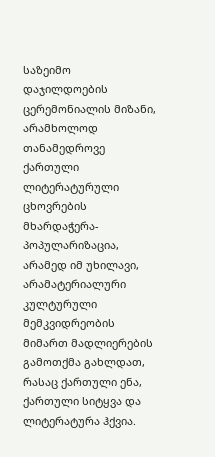საზეიმო დაჯილდოების ცერემონიალის მიზანი, არამხოლოდ თანამედროვე ქართული ლიტერატურული ცხოვრების მხარდაჭერა-პოპულარიზაცია, არამედ იმ უხილავი, არამატერიალური კულტურული მემკვიდრეობის მიმართ მადლიერების გამოთქმა გახლდათ, რასაც ქართული ენა, ქართული სიტყვა და ლიტერატურა ჰქვია.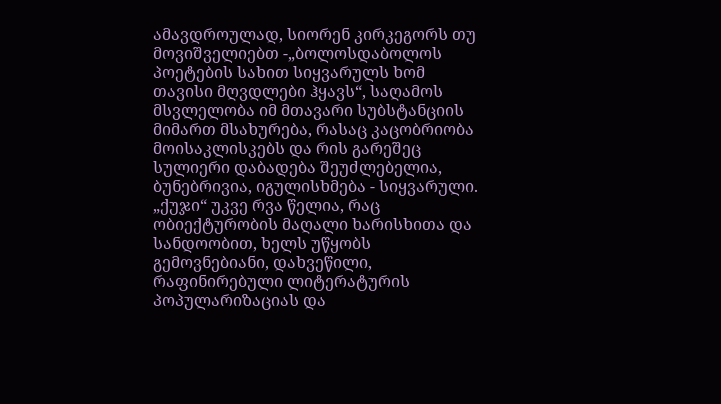ამავდროულად, სიორენ კირკეგორს თუ მოვიშველიებთ -„ბოლოსდაბოლოს პოეტების სახით სიყვარულს ხომ თავისი მღვდლები ჰყავს“, საღამოს მსვლელობა იმ მთავარი სუბსტანციის მიმართ მსახურება, რასაც კაცობრიობა მოისაკლისკებს და რის გარეშეც სულიერი დაბადება შეუძლებელია, ბუნებრივია, იგულისხმება - სიყვარული.
„ქუჯი“ უკვე რვა წელია, რაც ობიექტურობის მაღალი ხარისხითა და სანდოობით, ხელს უწყობს გემოვნებიანი, დახვეწილი, რაფინირებული ლიტერატურის პოპულარიზაციას და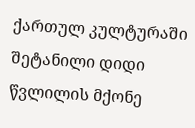ქართულ კულტურაში შეტანილი დიდი წვლილის მქონე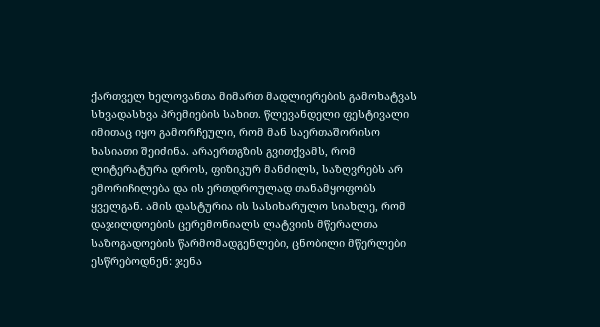ქართველ ხელოვანთა მიმართ მადლიერების გამოხატვას სხვადასხვა პრემიების სახით. წლევანდელი ფესტივალი იმითაც იყო გამორჩეული, რომ მან საერთაშორისო ხასიათი შეიძინა. არაერთგზის გვითქვამს, რომ ლიტერატურა დროს, ფიზიკურ მანძილს, საზღვრებს არ ემორიჩილება და ის ერთდროულად თანამყოფობს ყველგან. ამის დასტურია ის სასიხარულო სიახლე, რომ დაჯილდოების ცერემონიალს ლატვიის მწერალთა საზოგადოების წარმომადგენლები, ცნობილი მწერლები ესწრებოდნენ: ჯენა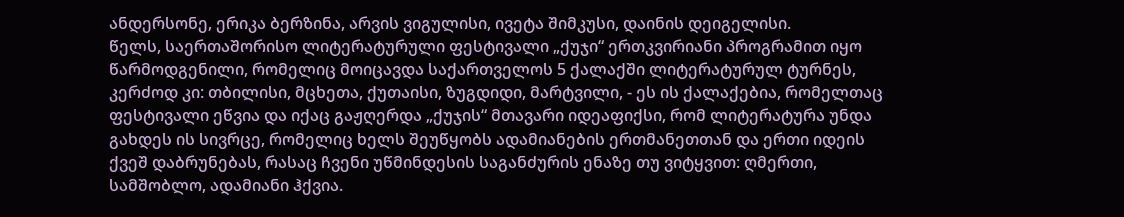ანდერსონე, ერიკა ბერზინა, არვის ვიგულისი, ივეტა შიმკუსი, დაინის დეიგელისი.
წელს, საერთაშორისო ლიტერატურული ფესტივალი „ქუჯი“ ერთკვირიანი პროგრამით იყო წარმოდგენილი, რომელიც მოიცავდა საქართველოს 5 ქალაქში ლიტერატურულ ტურნეს, კერძოდ კი: თბილისი, მცხეთა, ქუთაისი, ზუგდიდი, მარტვილი, - ეს ის ქალაქებია, რომელთაც ფესტივალი ეწვია და იქაც გაჟღერდა „ქუჯის“ მთავარი იდეაფიქსი, რომ ლიტერატურა უნდა გახდეს ის სივრცე, რომელიც ხელს შეუწყობს ადამიანების ერთმანეთთან და ერთი იდეის ქვეშ დაბრუნებას, რასაც ჩვენი უწმინდესის საგანძურის ენაზე თუ ვიტყვით: ღმერთი, სამშობლო, ადამიანი ჰქვია.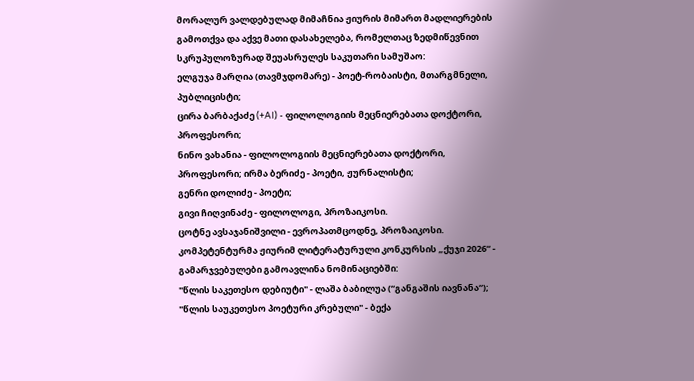მორალურ ვალდებულად მიმაჩნია ჟიურის მიმართ მადლიერების გამოთქვა და აქვე მათი დასახელება, რომელთაც ზედმიწევნით სკრუპულოზურად შეუასრულეს საკუთარი სამუშაო:
ელგუჯა მარღია (თავმჯდომარე) - პოეტ-რობაისტი, მთარგმნელი, პუბლიცისტი;
ცირა ბარბაქაძე (+AI) - ფილოლოგიის მეცნიერებათა დოქტორი, პროფესორი;
ნინო ვახანია - ფილოლოგიის მეცნიერებათა დოქტორი, პროფესორი; ირმა ბერიძე - პოეტი, ჟურნალისტი;
გენრი დოლიძე - პოეტი;
გივი ჩიღვინაძე - ფილოლოგი, პროზაიკოსი.
ცოტნე ავსაჯანიშვილი - ევროპათმცოდნე, პროზაიკოსი.
კომპეტენტურმა ჟიურიმ ლიტერატურული კონკურსის „ქუჯი 2026“ - გამარჯვებულები გამოავლინა ნომინაციებში:
"წლის საკეთესო დებიუტი" - ლაშა ბაბილუა (“განგაშის იავნანა“);
"წლის საუკეთესო პოეტური კრებული" - ბექა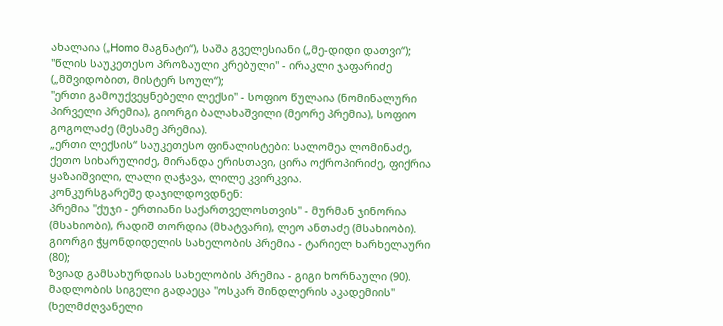ახალაია („Homo მაგნატი“), საშა გველესიანი („მე-დიდი დათვი“);
"წლის საუკეთესო პროზაული კრებული" - ირაკლი ჯაფარიძე („მშვიდობით, მისტერ სოულ“);
"ერთი გამოუქვეყნებელი ლექსი" - სოფიო წულაია (ნომინალური პირველი პრემია), გიორგი ბალახაშვილი (მეორე პრემია), სოფიო გოგოლაძე (მესამე პრემია).
„ერთი ლექსის“ საუკეთესო ფინალისტები: სალომეა ლომინაძე, ქეთო სიხარულიძე, მირანდა ერისთავი, ცირა ოქროპირიძე, ფიქრია ყაზაიშვილი, ლალი ღაჭავა, ლილე კვირკვია.
კონკურსგარეშე დაჯილდოვდნენ:
პრემია "ქუჯი - ერთიანი საქართველოსთვის" - მურმან ჯინორია (მსახიობი), რადიშ თორდია (მხატვარი), ლეო ანთაძე (მსახიობი).
გიორგი ჭყონდიდელის სახელობის პრემია - ტარიელ ხარხელაური (80);
ზვიად გამსახურდიას სახელობის პრემია - გიგი ხორნაული (90).
მადლობის სიგელი გადაეცა "ოსკარ შინდლერის აკადემიის" (ხელმძღვანელი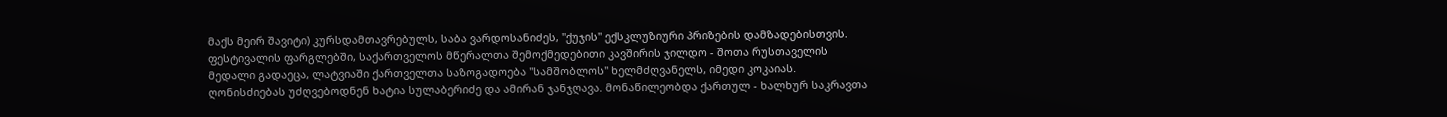მაქს მეირ შავიტი) კურსდამთავრებულს, საბა ვარდოსანიძეს, "ქუჯის" ექსკლუზიური პრიზების დამზადებისთვის.
ფესტივალის ფარგლებში, საქართველოს მწერალთა შემოქმედებითი კავშირის ჯილდო - შოთა რუსთაველის მედალი გადაეცა, ლატვიაში ქართველთა საზოგადოება "სამშობლოს" ხელმძღვანელს, იმედი კოკაიას.
ღონისძიებას უძღვებოდნენ ხატია სულაბერიძე და ამირან ჯანჯღავა. მონაწილეობდა ქართულ - ხალხურ საკრავთა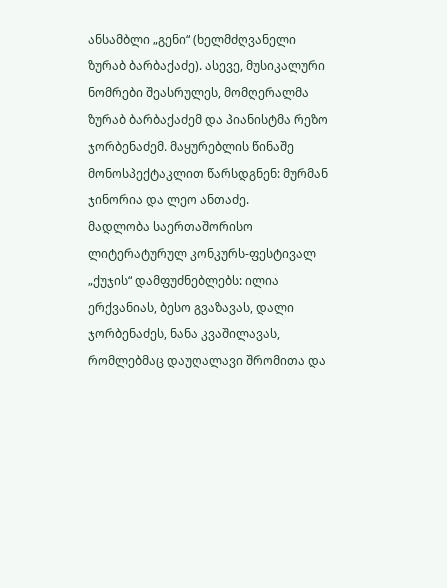ანსამბლი „გენი“ (ხელმძღვანელი ზურაბ ბარბაქაძე). ასევე, მუსიკალური ნომრები შეასრულეს, მომღერალმა ზურაბ ბარბაქაძემ და პიანისტმა რეზო ჯორბენაძემ. მაყურებლის წინაშე მონოსპექტაკლით წარსდგნენ: მურმან ჯინორია და ლეო ანთაძე.
მადლობა საერთაშორისო ლიტერატურულ კონკურს-ფესტივალ „ქუჯის“ დამფუძნებლებს: ილია ერქვანიას, ბესო გვაზავას, დალი ჯორბენაძეს, ნანა კვაშილავას, რომლებმაც დაუღალავი შრომითა და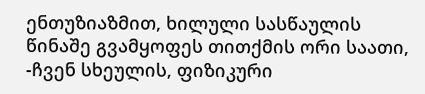ენთუზიაზმით, ხილული სასწაულის წინაშე გვამყოფეს თითქმის ორი საათი, -ჩვენ სხეულის, ფიზიკური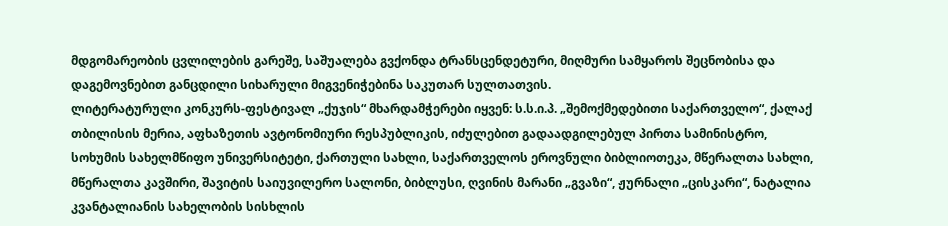მდგომარეობის ცვლილების გარეშე, საშუალება გვქონდა ტრანსცენდეტური, მიღმური სამყაროს შეცნობისა და დაგემოვნებით განცდილი სიხარული მიგვენიჭებინა საკუთარ სულთათვის.
ლიტერატურული კონკურს-ფესტივალ „ქუჯის“ მხარდამჭერები იყვენ: ს.ს.ი.პ. „შემოქმედებითი საქართველო“, ქალაქ თბილისის მერია, აფხაზეთის ავტონომიური რესპუბლიკის, იძულებით გადაადგილებულ პირთა სამინისტრო, სოხუმის სახელმწიფო უნივერსიტეტი, ქართული სახლი, საქართველოს ეროვნული ბიბლიოთეკა, მწერალთა სახლი, მწერალთა კავშირი, შავიტის საიუვილერო სალონი, ბიბლუსი, ღვინის მარანი „გვაზი“, ჟურნალი „ცისკარი“, ნატალია კვანტალიანის სახელობის სისხლის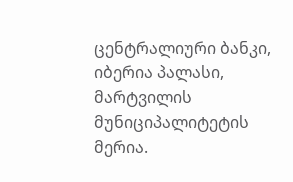ცენტრალიური ბანკი, იბერია პალასი, მარტვილის მუნიციპალიტეტის მერია.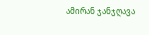ამირან ჯანჯღავა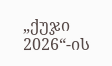„ქუჯი 2026“-ის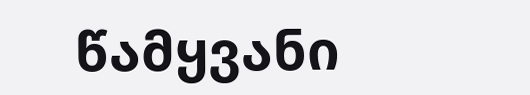წამყვანი